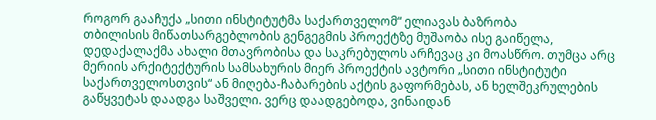როგორ გააჩუქა „სითი ინსტიტუტმა საქართველომ“ ელიავას ბაზრობა
თბილისის მიწათსარგებლობის გენგეგმის პროექტზე მუშაობა ისე გაიწელა, დედაქალაქმა ახალი მთავრობისა და საკრებულოს არჩევაც კი მოასწრო. თუმცა არც მერიის არქიტექტურის სამსახურის მიერ პროექტის ავტორი „სითი ინსტიტუტი საქართველოსთვის“ ან მიღება-ჩაბარების აქტის გაფორმებას, ან ხელშეკრულების გაწყვეტას დაადგა საშველი. ვერც დაადგებოდა, ვინაიდან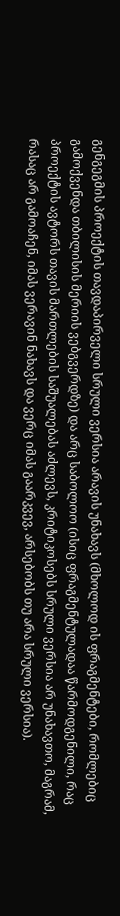გენგეგმის პროექტის თავდაპირველი სრული ვერსია არავის უნახავს (მხოლოდ ის ფრაგმენტები, რომლებიც გამოქვენდა თბილისის მერიის ვებგვერდზე) და არც საბოლოო (ისიც ფრაგმენტულადაა წარმოდგენილი, რაც პროექტის ავტორს თავის მართლების საშუალებას აძლევს, კრიტიკოსებს სრული ვერსია არ უნახავთო, მაგრამ, რასაც არ გამოაჩენ, იმას ვერავინ ნახავს და ვერც იმას გაარკვევ, არსებობს თუ არა სრული ვერსია).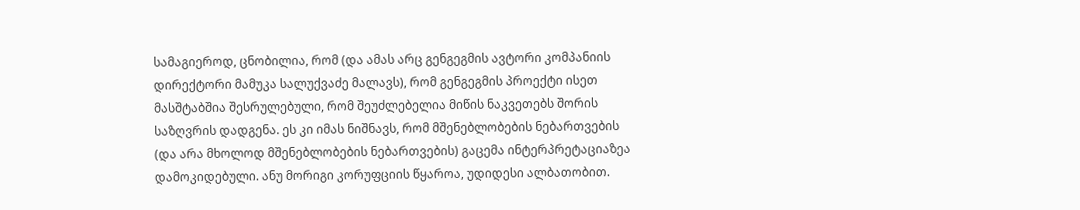სამაგიეროდ, ცნობილია, რომ (და ამას არც გენგეგმის ავტორი კომპანიის დირექტორი მამუკა სალუქვაძე მალავს), რომ გენგეგმის პროექტი ისეთ მასშტაბშია შესრულებული, რომ შეუძლებელია მიწის ნაკვეთებს შორის საზღვრის დადგენა. ეს კი იმას ნიშნავს, რომ მშენებლობების ნებართვების (და არა მხოლოდ მშენებლობების ნებართვების) გაცემა ინტერპრეტაციაზეა დამოკიდებული. ანუ მორიგი კორუფციის წყაროა, უდიდესი ალბათობით.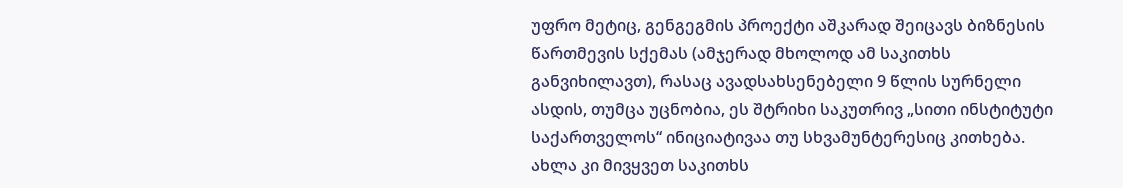უფრო მეტიც, გენგეგმის პროექტი აშკარად შეიცავს ბიზნესის წართმევის სქემას (ამჯერად მხოლოდ ამ საკითხს განვიხილავთ), რასაც ავადსახსენებელი 9 წლის სურნელი ასდის, თუმცა უცნობია, ეს შტრიხი საკუთრივ „სითი ინსტიტუტი საქართველოს“ ინიციატივაა თუ სხვამუნტერესიც კითხება.
ახლა კი მივყვეთ საკითხს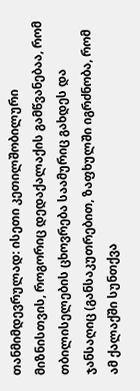თანმიმდევრულად: ისეთი კეთილშობილური მიზნისთვის, როგორიც დედაქალაქის გამწვანებაა, რომ თბილისელების ცხოვრება საამურიც გახდეს და ჯანსაღიც (განსაკუთრებით, ზაფხულში იგრძნობა, რომ ამ ქალაქში სუნთქვა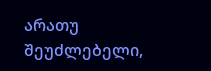არათუ შეუძლებელი,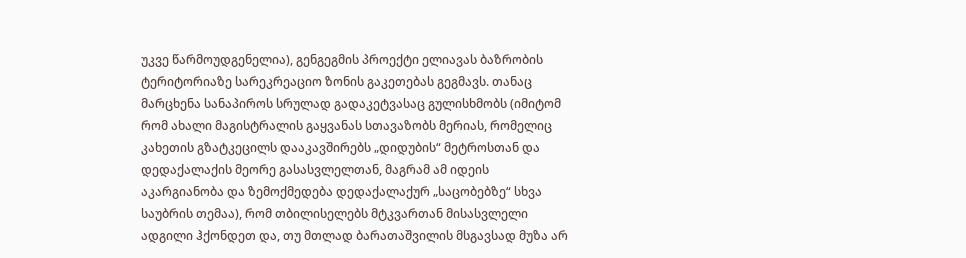უკვე წარმოუდგენელია), გენგეგმის პროექტი ელიავას ბაზრობის ტერიტორიაზე სარეკრეაციო ზონის გაკეთებას გეგმავს. თანაც მარცხენა სანაპიროს სრულად გადაკეტვასაც გულისხმობს (იმიტომ რომ ახალი მაგისტრალის გაყვანას სთავაზობს მერიას, რომელიც კახეთის გზატკეცილს დააკავშირებს „დიდუბის“ მეტროსთან და დედაქალაქის მეორე გასასვლელთან, მაგრამ ამ იდეის აკარგიანობა და ზემოქმედება დედაქალაქურ „საცობებზე“ სხვა საუბრის თემაა), რომ თბილისელებს მტკვართან მისასვლელი ადგილი ჰქონდეთ და, თუ მთლად ბარათაშვილის მსგავსად მუზა არ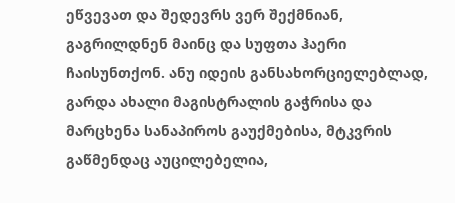ეწვევათ და შედევრს ვერ შექმნიან, გაგრილდნენ მაინც და სუფთა ჰაერი ჩაისუნთქონ. ანუ იდეის განსახორციელებლად, გარდა ახალი მაგისტრალის გაჭრისა და მარცხენა სანაპიროს გაუქმებისა, მტკვრის გაწმენდაც აუცილებელია,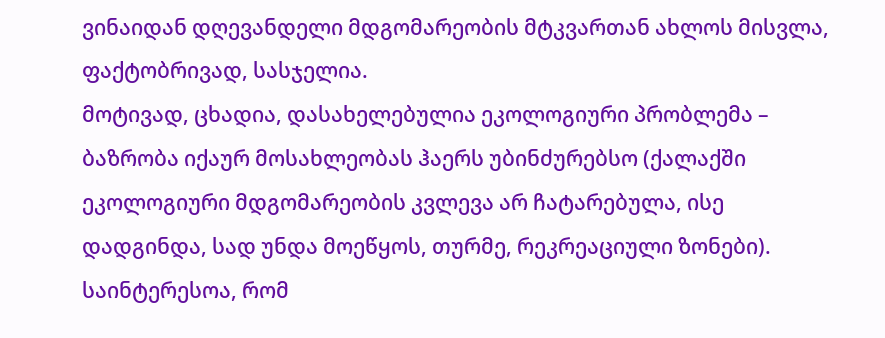ვინაიდან დღევანდელი მდგომარეობის მტკვართან ახლოს მისვლა, ფაქტობრივად, სასჯელია.
მოტივად, ცხადია, დასახელებულია ეკოლოგიური პრობლემა – ბაზრობა იქაურ მოსახლეობას ჰაერს უბინძურებსო (ქალაქში ეკოლოგიური მდგომარეობის კვლევა არ ჩატარებულა, ისე დადგინდა, სად უნდა მოეწყოს, თურმე, რეკრეაციული ზონები). საინტერესოა, რომ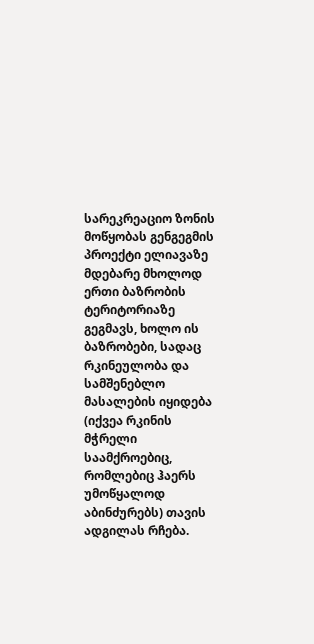სარეკრეაციო ზონის მოწყობას გენგეგმის პროექტი ელიავაზე მდებარე მხოლოდ ერთი ბაზრობის ტერიტორიაზე გეგმავს, ხოლო ის ბაზრობები, სადაც რკინეულობა და სამშენებლო მასალების იყიდება (იქვეა რკინის მჭრელი საამქროებიც, რომლებიც ჰაერს უმოწყალოდ აბინძურებს) თავის ადგილას რჩება.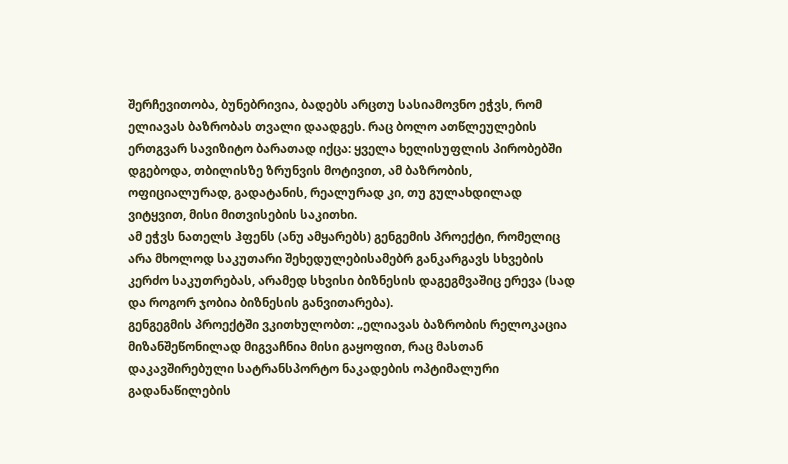შერჩევითობა, ბუნებრივია, ბადებს არცთუ სასიამოვნო ეჭვს, რომ ელიავას ბაზრობას თვალი დაადგეს. რაც ბოლო ათწლეულების ერთგვარ სავიზიტო ბარათად იქცა: ყველა ხელისუფლის პირობებში დგებოდა, თბილისზე ზრუნვის მოტივით, ამ ბაზრობის, ოფიციალურად, გადატანის, რეალურად კი, თუ გულახდილად ვიტყვით, მისი მითვისების საკითხი.
ამ ეჭვს ნათელს ჰფენს (ანუ ამყარებს) გენგემის პროექტი, რომელიც არა მხოლოდ საკუთარი შეხედულებისამებრ განკარგავს სხვების კერძო საკუთრებას, არამედ სხვისი ბიზნესის დაგეგმვაშიც ერევა (სად და როგორ ჯობია ბიზნესის განვითარება).
გენგეგმის პროექტში ვკითხულობთ: „ელიავას ბაზრობის რელოკაცია მიზანშეწონილად მიგვაჩნია მისი გაყოფით, რაც მასთან დაკავშირებული სატრანსპორტო ნაკადების ოპტიმალური გადანაწილების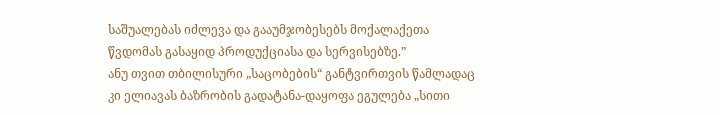საშუალებას იძლევა და გააუმჯობესებს მოქალაქეთა წვდომას გასაყიდ პროდუქციასა და სერვისებზე.”
ანუ თვით თბილისური „საცობების“ განტვირთვის წამლადაც კი ელიავას ბაზრობის გადატანა-დაყოფა ეგულება „სითი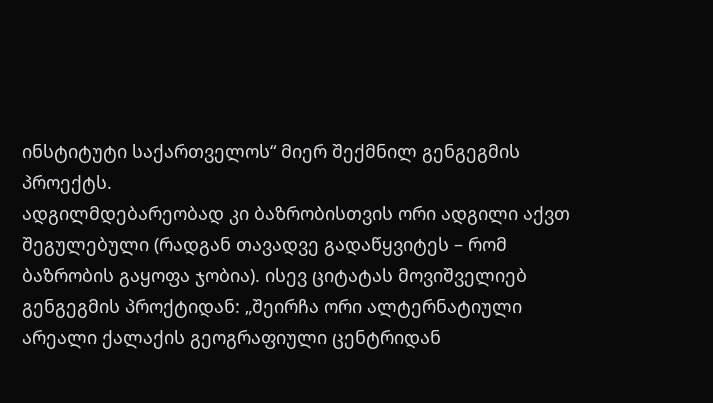ინსტიტუტი საქართველოს“ მიერ შექმნილ გენგეგმის პროექტს.
ადგილმდებარეობად კი ბაზრობისთვის ორი ადგილი აქვთ შეგულებული (რადგან თავადვე გადაწყვიტეს – რომ ბაზრობის გაყოფა ჯობია). ისევ ციტატას მოვიშველიებ გენგეგმის პროქტიდან: „შეირჩა ორი ალტერნატიული არეალი ქალაქის გეოგრაფიული ცენტრიდან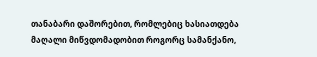თანაბარი დაშორებით, რომლებიც ხასიათდება მაღალი მიწვდომადობით როგორც სამანქანო,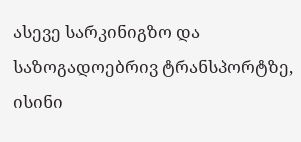ასევე სარკინიგზო და საზოგადოებრივ ტრანსპორტზე, ისინი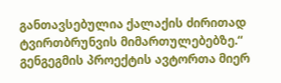განთავსებულია ქალაქის ძირითად ტვირთბრუნვის მიმართულებებზე.“
გენგეგმის პროექტის ავტორთა მიერ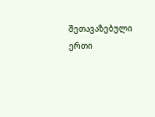შეთავაზებული ერთი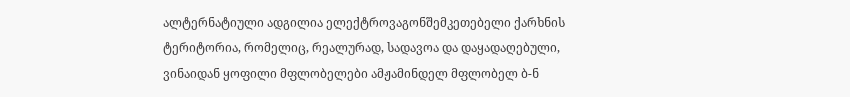ალტერნატიული ადგილია ელექტროვაგონშემკეთებელი ქარხნის ტერიტორია, რომელიც, რეალურად, სადავოა და დაყადაღებული, ვინაიდან ყოფილი მფლობელები ამჟამინდელ მფლობელ ბ-ნ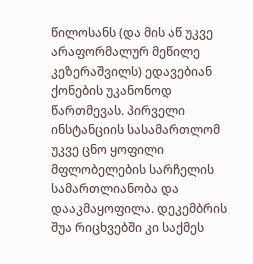წილოსანს (და მის აწ უკვე არაფორმალურ მეწილე კეზერაშვილს) ედავებიან ქონების უკანონოდ წართმევას. პირველი ინსტანციის სასამართლომ უკვე ცნო ყოფილი მფლობელების სარჩელის სამართლიანობა და დააკმაყოფილა. დეკემბრის შუა რიცხვებში კი საქმეს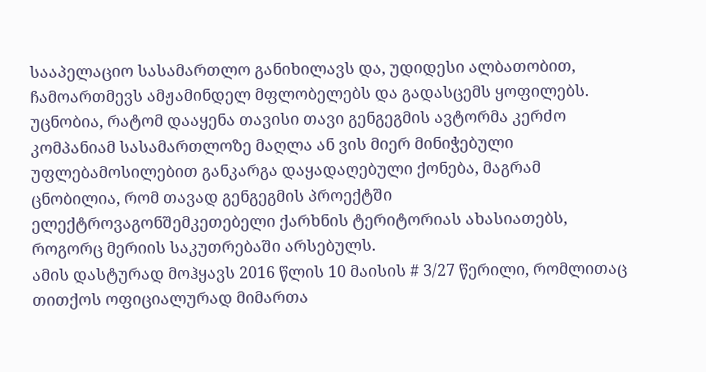სააპელაციო სასამართლო განიხილავს და, უდიდესი ალბათობით, ჩამოართმევს ამჟამინდელ მფლობელებს და გადასცემს ყოფილებს.
უცნობია, რატომ დააყენა თავისი თავი გენგეგმის ავტორმა კერძო კომპანიამ სასამართლოზე მაღლა ან ვის მიერ მინიჭებული უფლებამოსილებით განკარგა დაყადაღებული ქონება, მაგრამ ცნობილია, რომ თავად გენგეგმის პროექტში ელექტროვაგონშემკეთებელი ქარხნის ტერიტორიას ახასიათებს, როგორც მერიის საკუთრებაში არსებულს.
ამის დასტურად მოჰყავს 2016 წლის 10 მაისის # 3/27 წერილი, რომლითაც თითქოს ოფიციალურად მიმართა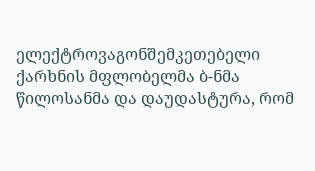ელექტროვაგონშემკეთებელი ქარხნის მფლობელმა ბ-ნმა წილოსანმა და დაუდასტურა, რომ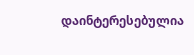დაინტერესებულია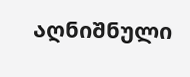აღნიშნული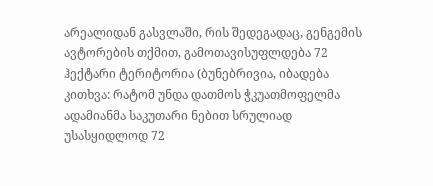არეალიდან გასვლაში, რის შედეგადაც, გენგემის ავტორების თქმით, გამოთავისუფლდება 72 ჰექტარი ტერიტორია (ბუნებრივია, იბადება კითხვა: რატომ უნდა დათმოს ჭკუათმოფელმა ადამიანმა საკუთარი ნებით სრულიად უსასყიდლოდ 72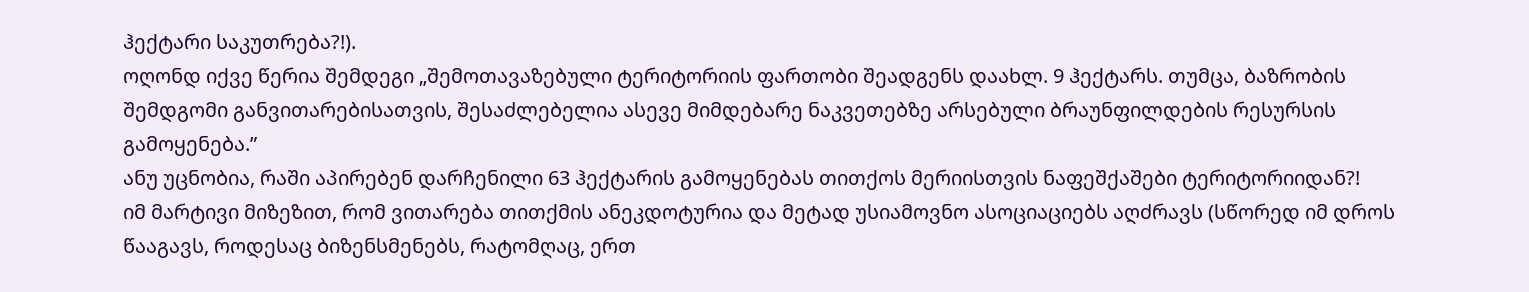ჰექტარი საკუთრება?!).
ოღონდ იქვე წერია შემდეგი „შემოთავაზებული ტერიტორიის ფართობი შეადგენს დაახლ. 9 ჰექტარს. თუმცა, ბაზრობის შემდგომი განვითარებისათვის, შესაძლებელია ასევე მიმდებარე ნაკვეთებზე არსებული ბრაუნფილდების რესურსის გამოყენება.”
ანუ უცნობია, რაში აპირებენ დარჩენილი 63 ჰექტარის გამოყენებას თითქოს მერიისთვის ნაფეშქაშები ტერიტორიიდან?!
იმ მარტივი მიზეზით, რომ ვითარება თითქმის ანეკდოტურია და მეტად უსიამოვნო ასოციაციებს აღძრავს (სწორედ იმ დროს წააგავს, როდესაც ბიზენსმენებს, რატომღაც, ერთ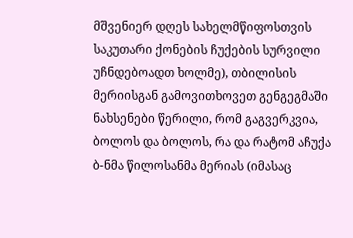მშვენიერ დღეს სახელმწიფოსთვის საკუთარი ქონების ჩუქების სურვილი უჩნდებოადთ ხოლმე), თბილისის მერიისგან გამოვითხოვეთ გენგეგმაში ნახსენები წერილი, რომ გაგვერკვია, ბოლოს და ბოლოს, რა და რატომ აჩუქა ბ-ნმა წილოსანმა მერიას (იმასაც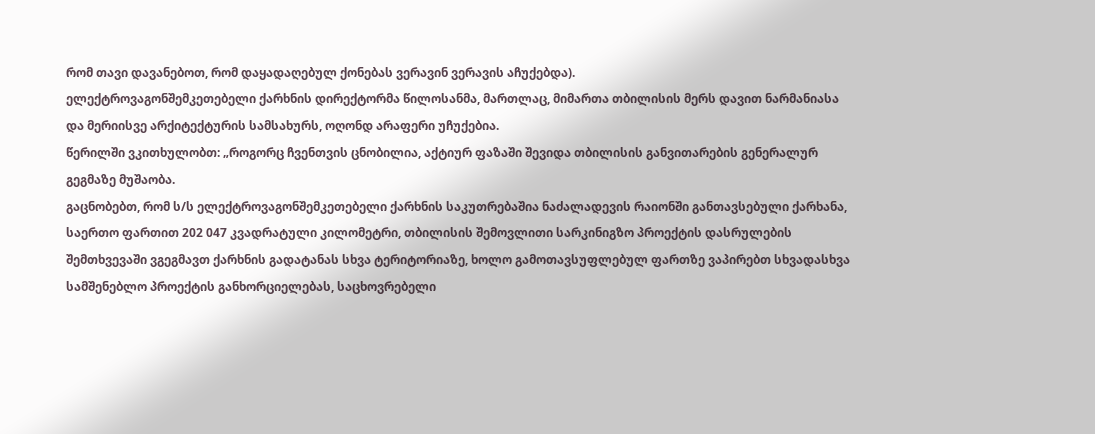რომ თავი დავანებოთ, რომ დაყადაღებულ ქონებას ვერავინ ვერავის აჩუქებდა).
ელექტროვაგონშემკეთებელი ქარხნის დირექტორმა წილოსანმა, მართლაც, მიმართა თბილისის მერს დავით ნარმანიასა და მერიისვე არქიტექტურის სამსახურს, ოღონდ არაფერი უჩუქებია.
წერილში ვკითხულობთ: „როგორც ჩვენთვის ცნობილია, აქტიურ ფაზაში შევიდა თბილისის განვითარების გენერალურ გეგმაზე მუშაობა.
გაცნობებთ, რომ ს/ს ელექტროვაგონშემკეთებელი ქარხნის საკუთრებაშია ნაძალადევის რაიონში განთავსებული ქარხანა, საერთო ფართით 202 047 კვადრატული კილომეტრი, თბილისის შემოვლითი სარკინიგზო პროექტის დასრულების შემთხვევაში ვგეგმავთ ქარხნის გადატანას სხვა ტერიტორიაზე, ხოლო გამოთავსუფლებულ ფართზე ვაპირებთ სხვადასხვა სამშენებლო პროექტის განხორციელებას, საცხოვრებელი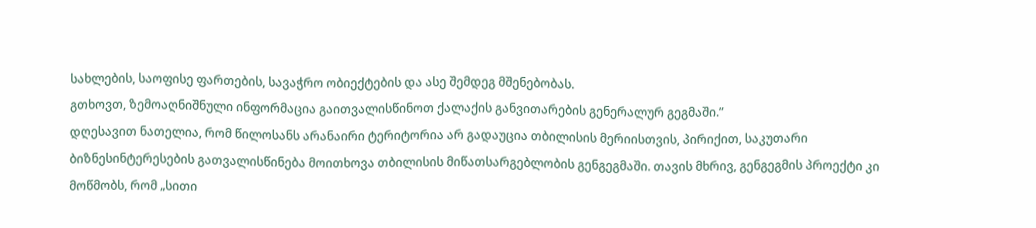სახლების, საოფისე ფართების, სავაჭრო ობიექტების და ასე შემდეგ მშენებობას.
გთხოვთ, ზემოაღნიშნული ინფორმაცია გაითვალისწინოთ ქალაქის განვითარების გენერალურ გეგმაში.”
დღესავით ნათელია, რომ წილოსანს არანაირი ტერიტორია არ გადაუცია თბილისის მერიისთვის, პირიქით, საკუთარი ბიზნესინტერესების გათვალისწინება მოითხოვა თბილისის მიწათსარგებლობის გენგეგმაში. თავის მხრივ, გენგეგმის პროექტი კი მოწმობს, რომ „სითი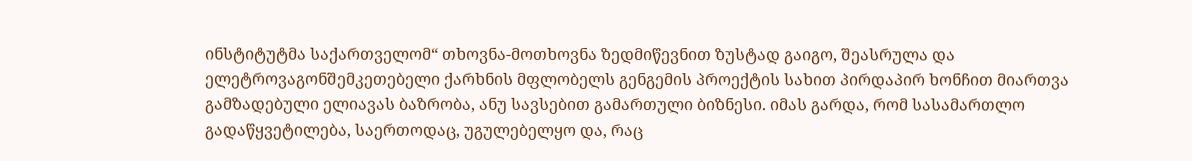ინსტიტუტმა საქართველომ“ თხოვნა-მოთხოვნა ზედმიწევნით ზუსტად გაიგო, შეასრულა და ელეტროვაგონშემკეთებელი ქარხნის მფლობელს გენგემის პროექტის სახით პირდაპირ ხონჩით მიართვა გამზადებული ელიავას ბაზრობა, ანუ სავსებით გამართული ბიზნესი. იმას გარდა, რომ სასამართლო გადაწყვეტილება, საერთოდაც, უგულებელყო და, რაც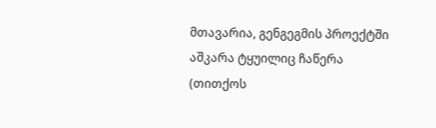მთავარია, გენგეგმის პროექტში აშკარა ტყუილიც ჩაწერა (თითქოს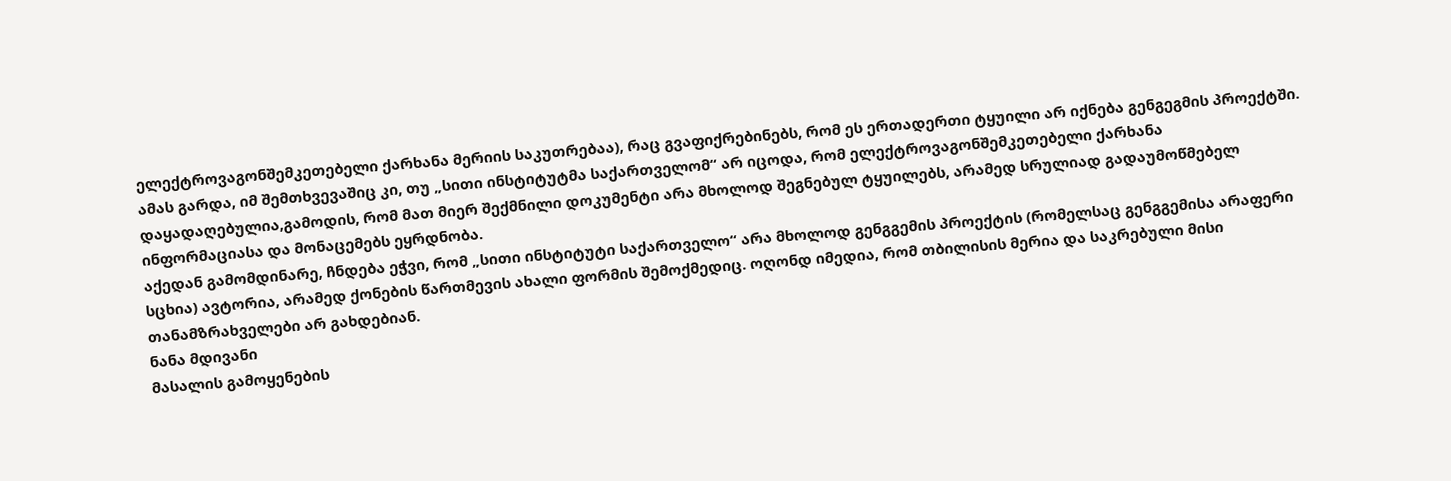ელექტროვაგონშემკეთებელი ქარხანა მერიის საკუთრებაა), რაც გვაფიქრებინებს, რომ ეს ერთადერთი ტყუილი არ იქნება გენგეგმის პროექტში.
ამას გარდა, იმ შემთხვევაშიც კი, თუ „სითი ინსტიტუტმა საქართველომ“ არ იცოდა, რომ ელექტროვაგონშემკეთებელი ქარხანა დაყადაღებულია,გამოდის, რომ მათ მიერ შექმნილი დოკუმენტი არა მხოლოდ შეგნებულ ტყუილებს, არამედ სრულიად გადაუმოწმებელ ინფორმაციასა და მონაცემებს ეყრდნობა.
აქედან გამომდინარე, ჩნდება ეჭვი, რომ „სითი ინსტიტუტი საქართველო“ არა მხოლოდ გენგგემის პროექტის (რომელსაც გენგგემისა არაფერი სცხია) ავტორია, არამედ ქონების წართმევის ახალი ფორმის შემოქმედიც. ოღონდ იმედია, რომ თბილისის მერია და საკრებული მისი თანამზრახველები არ გახდებიან.
ნანა მდივანი
მასალის გამოყენების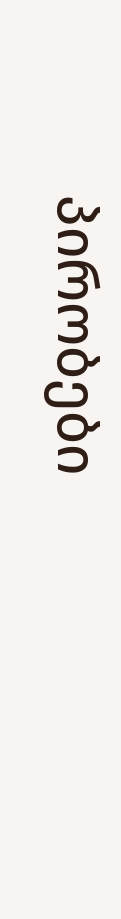პირობები